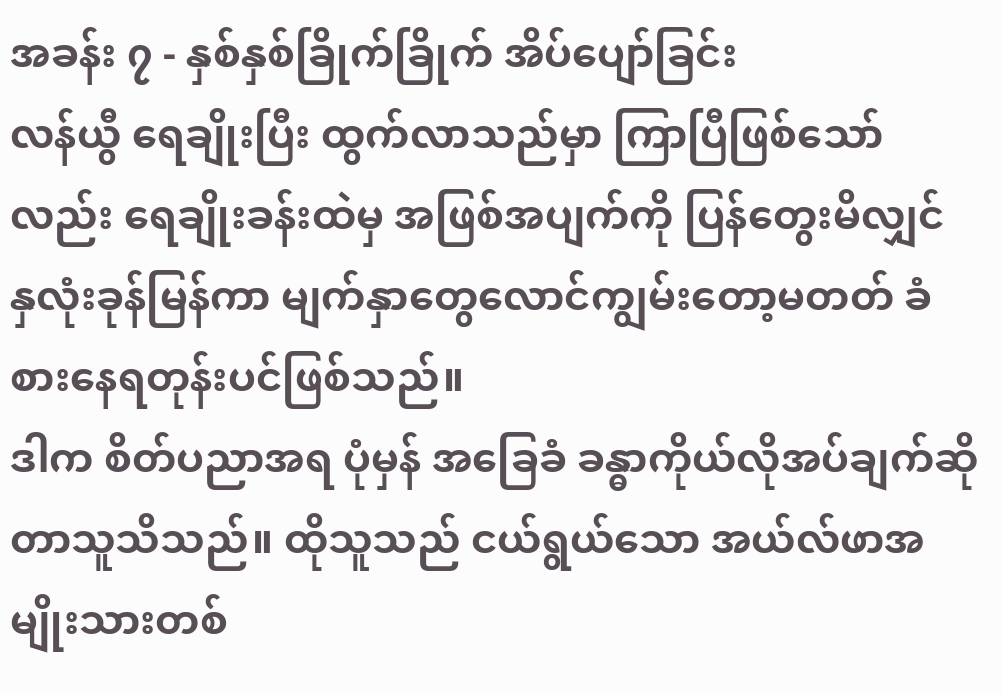အခန်း ၇ - နှစ်နှစ်ခြိုက်ခြိုက် အိပ်ပျော်ခြင်း
လန်ယွီ ရေချိုးပြီး ထွက်လာသည်မှာ ကြာပြီဖြစ်သော်လည်း ရေချိုးခန်းထဲမှ အဖြစ်အပျက်ကို ပြန်တွေးမိလျှင် နှလုံးခုန်မြန်ကာ မျက်နှာတွေလောင်ကျွမ်းတော့မတတ် ခံစားနေရတုန်းပင်ဖြစ်သည်။
ဒါက စိတ်ပညာအရ ပုံမှန် အခြေခံ ခန္ဓာကိုယ်လိုအပ်ချက်ဆိုတာသူသိသည်။ ထိုသူသည် ငယ်ရွယ်သော အယ်လ်ဖာအမျိုးသားတစ်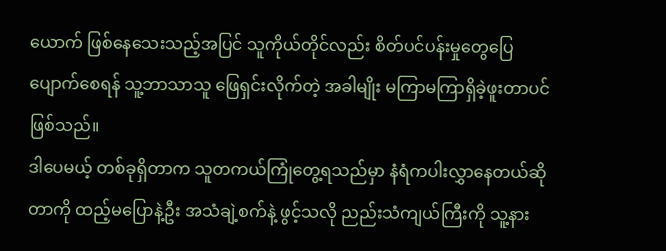ယောက် ဖြစ်နေသေးသည့်အပြင် သူကိုယ်တိုင်လည်း စိတ်ပင်ပန်းမှုတွေပြေပျောက်စေရန် သူ့ဘာသာသူ ဖြေရှင်းလိုက်တဲ့ အခါမျိုး မကြာမကြာရှိခဲ့ဖူးတာပင်ဖြစ်သည်။
ဒါပေမယ့် တစ်ခုရှိတာက သူတကယ်ကြုံတွေ့ရသည်မှာ နံရံကပါးလွှာနေတယ်ဆိုတာကို ထည့်မပြောနဲ့ဦး အသံချဲ့စက်နဲ့ ဖွင့်သလို ညည်းသံကျယ်ကြီးကို သူ့နား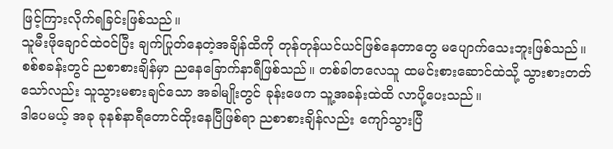ဖြင့်ကြားလိုက်ရခြင်းဖြစ်သည်။
သူမီးဖိုချောင်ထဲဝင်ပြီး ချက်ပြုတ်နေတဲ့အချိန်ထိကို တုန်တုန်ယင်ယင်ဖြစ်နေတာတွေ မပျောက်သေးဘူးဖြစ်သည်။
စစ်စခန်းတွင် ညစာစားချိန်မှာ ညနေခြောက်နာရီဖြစ်သည်။ တစ်ခါတလေသူ ထမင်းစားဆောင်ထဲသို့ သွားစားတတ်သော်လည်း သူသွားမစားချင်သော အခါမျိုးတွင် ခုန်းဖေက သူ့အခန်းထဲထိ လာပို့ပေးသည်။
ဒါပေမယ့် အခု ခုနစ်နာရီတောင်ထိုးနေပြီဖြစ်ရာ ညစာစားချိန်လည်း ကျော်သွားပြီ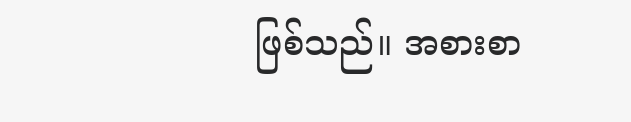ဖြစ်သည်။ အစားစာ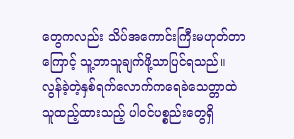တွေကလည်း သိပ်အကောင်းကြီးမဟုတ်တာကြောင့် သူ့ဘာသူချက်ဖို့သာပြင်ရသည်။
လွန်ခဲ့တဲ့နှစ်ရက်လောက်ကရေခဲသေတ္တာထဲ သူထည့်ထားသည့် ပါဝင်ပစ္စည်းတွေရှိ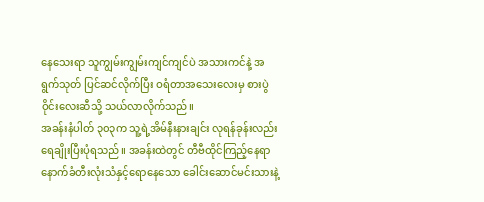နေသေးရာ သူကျွမ်းကျွမ်းကျင်ကျင်ပဲ အသားကင်နဲ့ အရွက်သုတ် ပြင်ဆင်လိုက်ပြီး ဝရံတာအသေးလေးမှ စားပွဲဝိုင်းလေးဆီသို့ သယ်လာလိုက်သည်။
အခန်းနံပါတ် ၃၀၃က သူ့ရဲ့အိမ်နီးနားချင်း လုရန်ခုန်းလည်း ရေချိုးပြီးပုံရသည်။ အခန်းထဲတွင် တီဗီထိုင်ကြည့်နေရာ နောက်ခံတီးလုံးသံနှင့်ရောနေသော ခေါင်းဆောင်မင်းသားနဲ့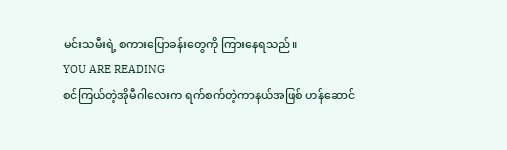မင်းသမီးရဲ့ စကားပြောခန်းတွေကို ကြားနေရသည်။
YOU ARE READING
စင်ကြယ်တဲ့အိုမီဂါလေးက ရက်စက်တဲ့ကာနယ်အဖြစ် ဟန်ဆောင်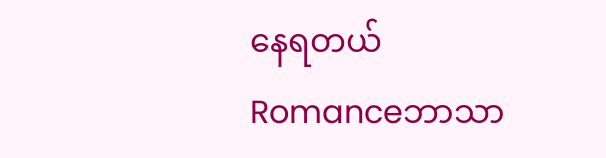နေရတယ်
Romanceဘာသာ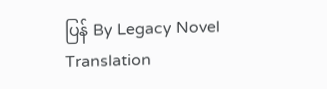ပြန် By Legacy Novel Translation